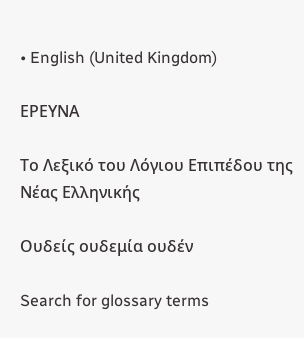• English (United Kingdom)

ΕΡΕΥΝΑ

Το Λεξικό του Λόγιου Επιπέδου της Νέας Ελληνικής

Ουδείς ουδεμία ουδέν

Search for glossary terms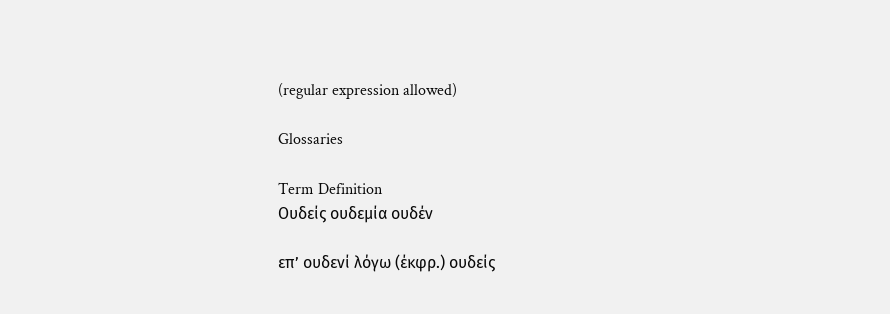(regular expression allowed)

Glossaries

Term Definition
Ουδείς ουδεμία ουδέν

επ’ ουδενί λόγω (έκφρ.) ουδείς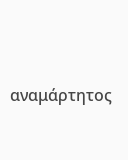αναμάρτητος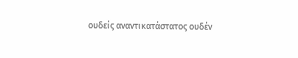ουδείς αναντικατάστατος ουδέν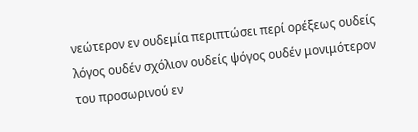νεώτερον εν ουδεμία περιπτώσει περί ορέξεως ουδείς λόγος ουδέν σχόλιον ουδείς ψόγος ουδέν μονιμότερον του προσωρινού εν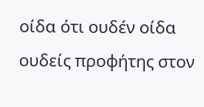οίδα ότι ουδέν οίδα ουδείς προφήτης στον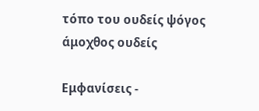τόπο του ουδείς ψόγος άμοχθος ουδείς

Εμφανίσεις -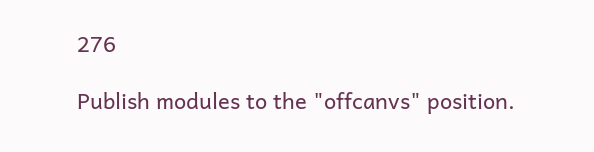276

Publish modules to the "offcanvs" position.